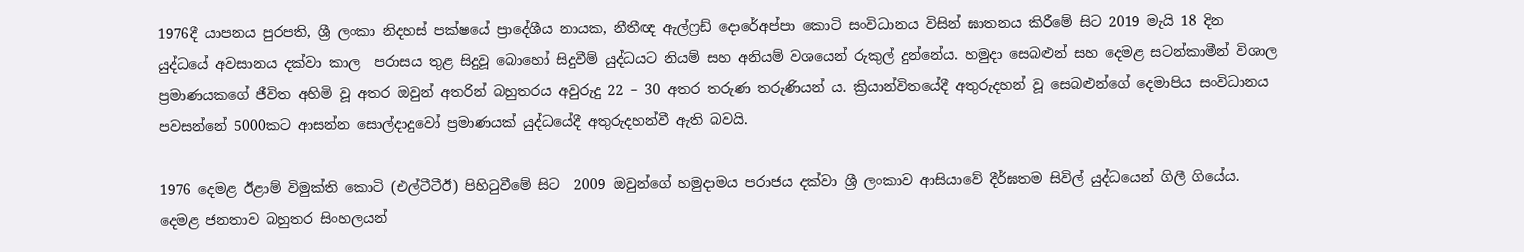1976දී යාපනය පුරපති, ශ්‍රී ලංකා නිදහස් පක්ෂයේ ප්‍රාදේශීය නායක, නීතීඥ ඇල්ෆ්‍රඩ් දොරේඅප්පා කොටි සංවිධානය විසින් ඝාතනය කිරීමේ සිට 2019 මැයි 18 දින යුද්ධයේ අවසානය දක්වා කාල  පරාසය තුළ සිදුවූ බොහෝ සිදුවීම් යුද්ධයට නියම් සහ අනියම් වශයෙන් රුකුල් දුන්නේය. හමුදා සෙබළුන් සහ දෙමළ සටන්කාමීන් විශාල ප්‍රමාණයකගේ ජීවිත අහිමි වූ අතර ඔවුන් අතරින් බහුතරය අවුරුදු 22 – 30 අතර තරුණ තරුණියන් ය. ක්‍රියාන්විතයේදී අතුරුදහන් වූ සෙබළුන්ගේ දෙමාපිය සංවිධානය පවසන්නේ 5000කට ආසන්න සොල්දාදුවෝ ප්‍රමාණයක් යුද්ධයේදී අතුරුදහන්වී ඇති බවයි.

1976 දෙමළ ඊළාම් විමුක්ති කොටි (එල්ටීටීඊ) පිහිටුවීමේ සිට  2009 ඔවුන්ගේ හමුදාමය පරාජය දක්වා ශ්‍රී ලංකාව ආසියාවේ දීර්ඝතම සිවිල් යුද්ධයෙන් ගිලී ගියේය. දෙමළ ජනතාව බහුතර සිංහලයන්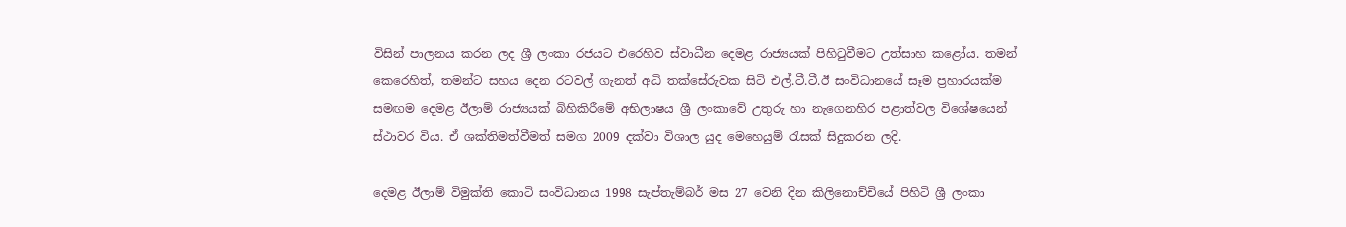විසින් පාලනය කරන ලද ශ්‍රී ලංකා රජයට එරෙහිව ස්වාධීන දෙමළ රාජ්‍යයක් පිහිටුවීමට උත්සාහ කළෝය. තමන් කෙරෙහිත්, තමන්ට සහය දෙන රටවල් ගැනත් අධි තක්සේරුවක සිටි එල්.ටී.ටී.ඊ සංවිධානයේ සෑම ප්‍රහාරයක්ම සමඟම දෙමළ ඊලාම් රාජ්‍යයක් බිහිකිරීමේ අභිලාෂය ශ්‍රී ලංකාවේ උතුරු හා නැගෙනහිර පළාත්වල විශේෂයෙන් ස්ථාවර විය. ඒ ශක්තිමත්වීමත් සමග 2009 දක්වා විශාල යුද මෙහෙයුම් රැසක් සිදුකරන ලදි.

දෙමළ ඊලාම් විමුක්ති කොටි සංවිධානය 1998 සැප්තැම්බර් මස 27 වෙනි දින කිලිනොච්චියේ පිහිටි ශ්‍රී ලංකා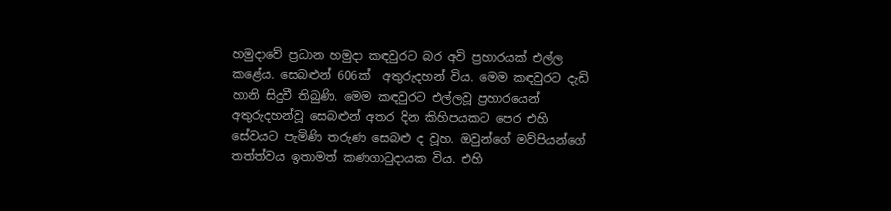හමුදාවේ ප්‍රධාන හමුදා කඳවුරට බර අවි ප්‍රහාරයක් එල්ල කළේය. සෙබළුන් 606ක්  අතුරුදහන් විය. මෙම ක‍ඳවුරට දැඩි හානි සිදුවී තිබුණි. මෙම කඳවුරට එල්ලවූ ප්‍රහාරයෙන් අතුරුදහන්වූ සෙබළුන් අතර දින කිහිපයකට පෙර එහි සේවයට පැමිණි තරුණ සෙබළු ද වූහ. ඔවුන්ගේ මව්පියන්ගේ තත්ත්වය ඉතාමත් කණගාටුදායක විය. එහි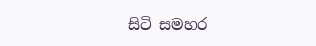සිටි සමහර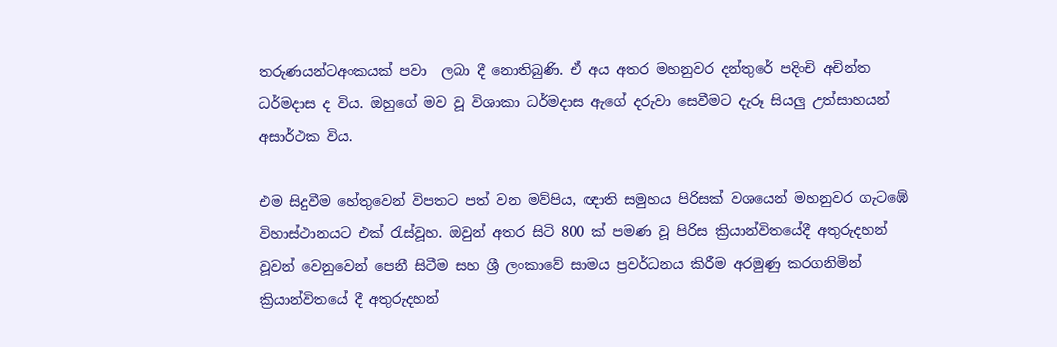තරුණයන්ටඅංකයක් පවා  ලබා දී නොතිබුණි. ඒ අය අතර මහනුවර දන්තුරේ පදිංචි අචින්ත ධර්මදාස ද විය. ඔහුගේ මව වූ විශාකා ධර්මදාස ඇගේ දරුවා සෙවීමට දැරූ සියලු උත්සාහයන් අසාර්ථක විය.

එම සිදුවීම හේතුවෙන් විපතට පත් වන මව්පිය, ඥාති සමුහය පිරිසක් වශයෙන් මහනුවර ගැටඹේ විහාස්ථානයට එක් රැස්වූහ. ඔවුන් අතර සිටි 800 ක් පමණ වූ පිරිස ක්‍රියාන්විතයේදී අතුරුදහන් වූවන් වෙනුවෙන් පෙනී සිටීම සහ ශ්‍රී ලංකාවේ සාමය ප්‍රවර්ධනය කිරීම අරමුණු කරගනිමින්  ක්‍රියාන්විතයේ දී අතුරුදහන්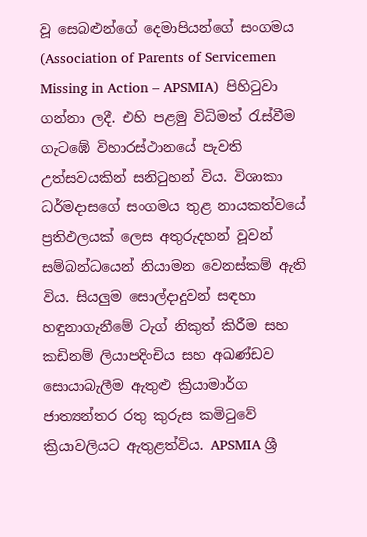වූ සෙබළුන්ගේ දෙමාපියන්ගේ සංගමය (Association of Parents of Servicemen Missing in Action – APSMIA)  පිහිටුවා ගන්නා ලදී. එහි පළමු විධිමත් රැස්වීම ගැටඹේ විහාරස්ථානයේ පැවති උත්සවයකින් සනිටුහන් විය. විශාකා ධර්මදාසගේ සංගමය තුළ නායකත්වයේ ප්‍රතිඵලයක් ලෙස අතුරුදහන් වූවන් සම්බන්ධයෙන් නියාමන වෙනස්කම් ඇති විය. සියලුම සොල්දාදුවන් සඳහා හඳුනාගැනීමේ ටැග් නිකුත් කිරීම සහ කඩිනම් ලියාපදිංචිය සහ අඛණ්ඩව සොයාබැලීම ඇතුළු ක්‍රියාමාර්ග ජාත්‍යන්තර රතු කුරුස කමිටුවේ ක්‍රියාවලියට ඇතුළත්විය. APSMIA ශ්‍රී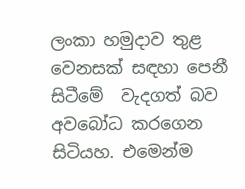ලංකා හමුදාව තුළ වෙනසක් සඳහා පෙනී සිටීමේ  වැදගත් බව අවබෝධ කරගෙන සිටියහ. එමෙන්ම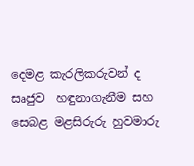දෙමළ කැරලිකරුවන් ද සෘජුව  හඳුනාගැනීම සහ සෙබළ මළසිරුරු හුවමාරු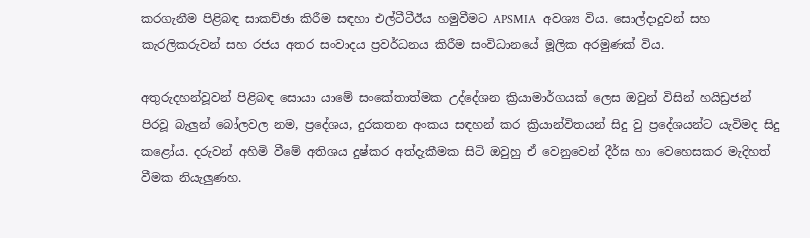කරගැනීම පිළිබඳ සාකච්ඡා කිරීම සඳහා එල්ටීටීඊය හමුවීමට APSMIA  අවශ්‍ය විය. සොල්දාදුවන් සහ කැරලිකරුවන් සහ රජය අතර සංවාදය ප්‍රවර්ධනය කිරීම සංවිධානයේ මූලික අරමුණක් විය.

අතුරුදහන්වූවන් පිළිබඳ සොයා යාමේ සංකේතාත්මක උද්දේශන ක්‍රියාමාර්ගයක් ලෙස ඔවුන් විසින් හයිඩ්‍රජන් පිරවූ බැලුන් බෝලවල නම, ප්‍රදේශය, දුරකතන අංකය සඳහන් කර ක්‍රියාන්විතයන් සිදු වු ප්‍රදේශයන්ට යැවිමද සිදු කළෝය. දරුවන් අහිමි වීමේ අතිශය දුෂ්කර අත්දැකීමක සිටි ඔවුහු ඒ වෙනුවෙන් දීර්ඝ හා වෙහෙසකර මැදිහත් වීමක නියැලුණහ.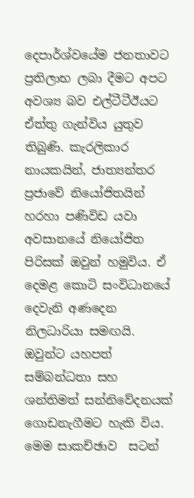දෙපාර්ශ්වයේම ජනතාවට ප්‍රතිලාභ ලබා දීමට අපට අවශ්‍ය බව එල්ටීටීඊයට ඒත්තු ගැන්විය යුතුව තිබුණි. කැරලිකාර නායකයින්, ජාත්‍යන්තර ප්‍රජාවේ නියෝජිතයින් හරහා පණිවිඩ යවා අවසානයේ නියෝජිත පිරිසක් ඔවුන් හමුවිය. ඒ දෙමළ කොටි සංවිධානයේ දෙවැනි අණදෙන නිලධාරියා සමඟයි. ඔවුන්ට යහපත් සම්බන්ධතා සහ ශන්තිමත් සන්නිවේදනයක් ගොඩනැගීමට හැකි විය. මෙම සාකච්ඡාව  සටන්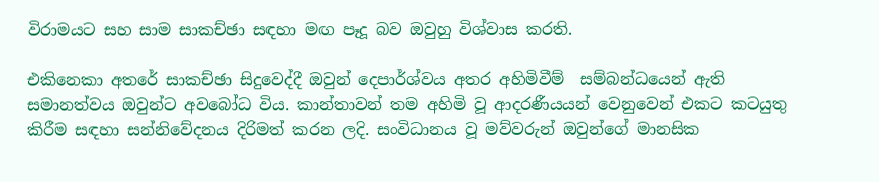විරාමයට සහ සාම සාකච්ඡා සඳහා මඟ පෑදූ බව ඔවුහු විශ්වාස කරති.

එකිනෙකා අතරේ සාකච්ඡා සිදුවෙද්දී ඔවුන් දෙපාර්ශ්වය අතර අහිමිවීම්  සම්බන්ධයෙන් ඇති සමානත්වය ඔවුන්ට අවබෝධ විය. කාන්තාවන් තම අහිමි වූ ආදරණීයයන් වෙනුවෙන් එකට කටයුතු කිරීම සඳහා සන්නිවේදනය දිරිමත් කරන ලදි. සංවිධානය වූ මව්වරුන් ඔවුන්ගේ මානසික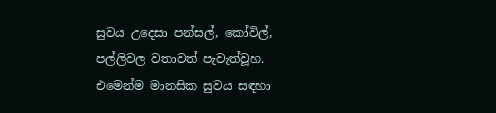සුවය උදෙසා පන්සල්, කෝවිල්, පල්ලිවල වතාවත් පැවැත්වූහ. එමෙන්ම මානසික සුවය සඳහා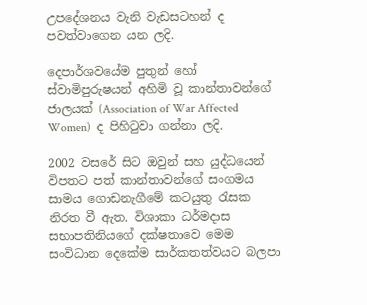උපදේශනය වැනි වැඩසටහන් ද පවත්වාගෙන යන ලදි.

දෙපාර්ශවයේම පුතුන් හෝ ස්වාමිපුරුෂයන් අහිමි වූ කාන්තාවන්ගේ ජාලයක් (Association of War Affected Women)  ද පිහිටුවා ගන්නා ලදි.

2002 වසරේ සිට ඔවුන් සහ යුද්ධයෙන් විපතට පත් කාන්තාවන්ගේ සංගමය සාමය ගොඩනැගීමේ කටයුතු රැසක නිරත වී ඇත. විශාකා ධර්මදාස සභාපතිනියගේ දක්ෂතාවෙ මෙම සංවිධාන දෙකේම සාර්කතත්වයට බලපා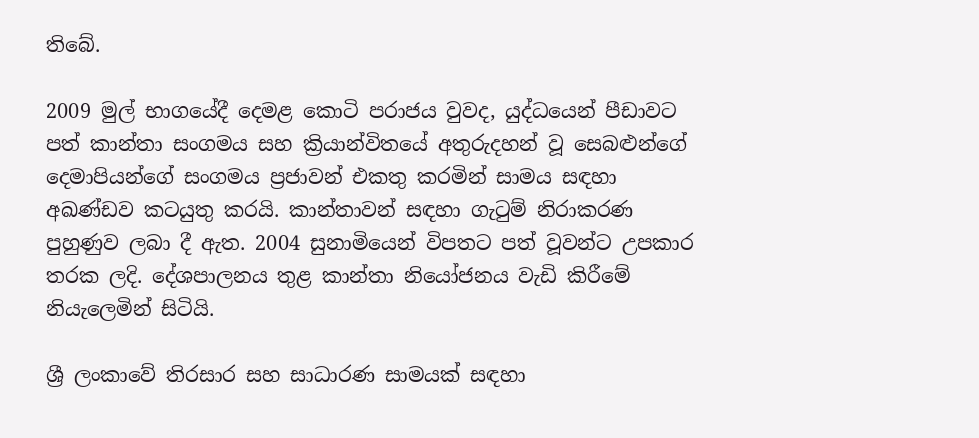තිබේ.

2009 මුල් භාගයේදී දෙමළ කොටි පරාජය වුවද, යුද්ධයෙන් පීඩාවට පත් කාන්තා සංගමය සහ ක්‍රියාන්විතයේ අතුරුදහන් වූ සෙබළුන්ගේ දෙමාපියන්ගේ සංගමය ප්‍රජාවන් එකතු කරමින් සාමය සඳහා අඛණ්ඩව කටයුතු කරයි. කාන්තාවන් සඳහා ගැටුම් නිරාකරණ පුහුණුව ලබා දී ඇත. 2004 සුනාමියෙන් විපතට පත් වූවන්ට උපකාර තරක ලදි. දේශපාලනය තුළ කාන්තා නියෝජනය වැඩි කිරීමේ නියැලෙමින් සිටියි.

ශ්‍රී ලංකාවේ තිරසාර සහ සාධාරණ සාමයක් සඳහා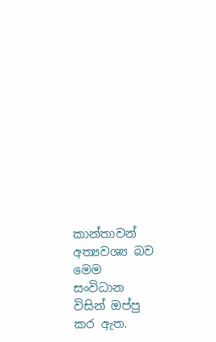කාන්තාවන් අත්‍යවශ්‍ය බව මෙම සංවිධාන විසින් ඔප්පු කර ඇත.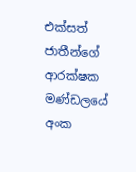එක්සත් ජාතීන්ගේ ආරක්ෂක මණ්ඩලයේ අංක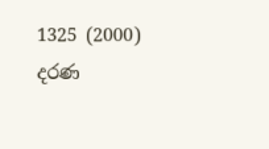1325 (2000) දරණ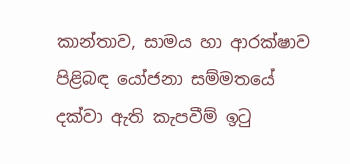කාන්තාව, සාමය හා ආරක්ෂාව පිළිබඳ යෝජනා සම්මතයේ දක්වා ඇති කැපවීම් ඉටු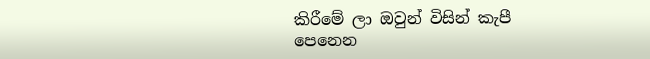කිරීමේ ලා ඔවුන් විසින් කැපී පෙනෙන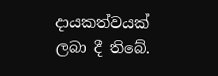දායකත්වයක් ලබා දී තිබේ.